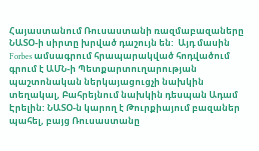Հայաստանում Ռուսաստանի ռազմաբազաները ՆԱՏՕ-ի սիրտը խրված դաշույն են:  Այդ մասին Forbes ամսագրում հրապարակված հոդվածում գրում է ԱՄՆ-ի Պետքարտուղարության պաշտոնական ներկայացուցչի նախկին տեղակալ, Բահրեյնում նախկին դեսպան Ադամ Էրելին: ՆԱՏՕ-ն կարող է Թուրքիայում բազաներ պահել, բայց Ռուսաստանը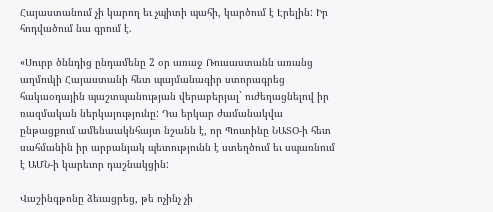Հայաստանում չի կարող եւ չպիտի պահի, կարծում է Էրելին: Իր հոդվածում նա գրում է.

«Սուրբ ծննդից ընդամենը 2 օր առաջ Ռուսաստանն առանց աղմուկի Հայաստանի հետ պայմանագիր ստորագրեց հակաօդային պաշտպանության վերաբերյալ` ուժեղացնելով իր ռազմական ներկայությունը: Դա երկար ժամանակվա ընթացքում ամենաակնհայտ նշանն է, որ Պուտինը ՆԱՏՕ-ի հետ սահմանին իր արբանյակ պետությունն է ստեղծում եւ սպառնում է ԱՄՆ-ի կարեւոր դաշնակցին:

Վաշինգթոնը ձեւացրեց, թե ոչինչ չի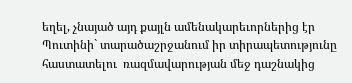եղել, չնայած այդ քայլն ամենակարեւորներից էր Պուտինի` տարածաշրջանում իր տիրապետությունը հաստատելու  ռազմավարության մեջ դաշնակից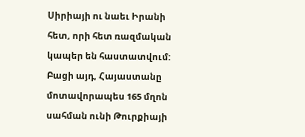Սիրիայի ու նաեւ Իրանի հետ, որի հետ ռազմական կապեր են հաստատվում:  Բացի այդ, Հայաստանը մոտավորապես 165 մղոն սահման ունի Թուրքիայի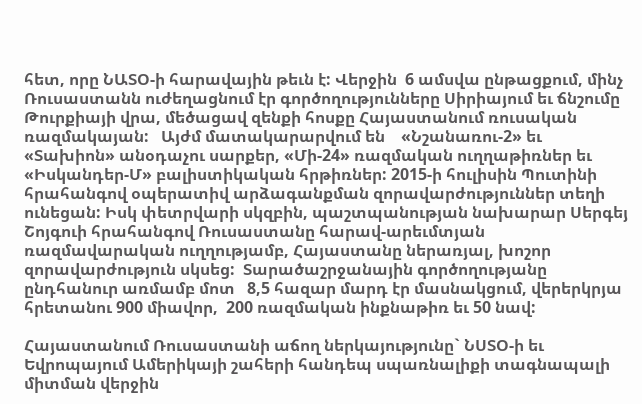հետ, որը ՆԱՏՕ-ի հարավային թեւն է: Վերջին  6 ամսվա ընթացքում, մինչ Ռուսաստանն ուժեղացնում էր գործողությունները Սիրիայում եւ ճնշումը Թուրքիայի վրա, մեծացավ զենքի հոսքը Հայաստանում ռուսական ռազմակայան:   Այժմ մատակարարվում են    «Նշանառու-2» եւ «Տախիոն» անօդաչու սարքեր, «Մի-24» ռազմական ուղղաթիռներ եւ   «Իսկանդեր-Մ» բալիստիկական հրթիռներ: 2015-ի հուլիսին Պուտինի հրահանգով օպերատիվ արձագանքման զորավարժություններ տեղի ունեցան: Իսկ փետրվարի սկզբին, պաշտպանության նախարար Սերգեյ Շոյգուի հրահանգով Ռուսաստանը հարավ-արեւմտյան ռազմավարական ուղղությամբ, Հայաստանը ներառյալ, խոշոր զորավարժություն սկսեց:  Տարածաշրջանային գործողությանը ընդհանուր առմամբ մոտ   8,5 հազար մարդ էր մասնակցում, վերերկրյա հրետանու 900 միավոր,  200 ռազմական ինքնաթիռ եւ 50 նավ:

Հայաստանում Ռուսաստանի աճող ներկայությունը` ՆՍՏՕ-ի եւ Եվրոպայում Ամերիկայի շահերի հանդեպ սպառնալիքի տագնապալի միտման վերջին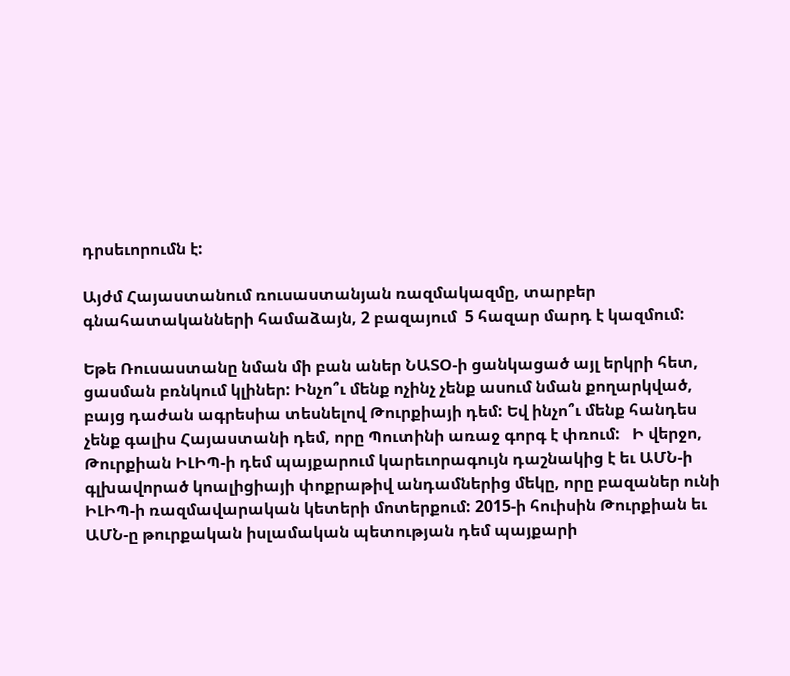դրսեւորումն է:

Այժմ Հայաստանում ռուսաստանյան ռազմակազմը, տարբեր գնահատականների համաձայն, 2 բազայում  5 հազար մարդ է կազմում:

Եթե Ռուսաստանը նման մի բան աներ ՆԱՏՕ-ի ցանկացած այլ երկրի հետ, ցասման բռնկում կլիներ: Ինչո՞ւ մենք ոչինչ չենք ասում նման քողարկված, բայց դաժան ագրեսիա տեսնելով Թուրքիայի դեմ: Եվ ինչո՞ւ մենք հանդես չենք գալիս Հայաստանի դեմ, որը Պուտինի առաջ գորգ է փռում:   Ի վերջո, Թուրքիան ԻԼԻՊ-ի դեմ պայքարում կարեւորագույն դաշնակից է եւ ԱՄՆ-ի գլխավորած կոալիցիայի փոքրաթիվ անդամներից մեկը, որը բազաներ ունի ԻԼԻՊ-ի ռազմավարական կետերի մոտերքում: 2015-ի հուիսին Թուրքիան եւ ԱՄՆ-ը թուրքական իսլամական պետության դեմ պայքարի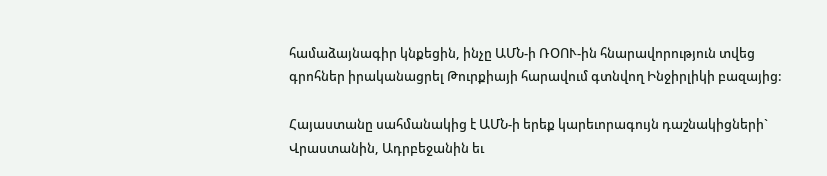համաձայնագիր կնքեցին, ինչը ԱՄՆ-ի ՌՕՈՒ-ին հնարավորություն տվեց գրոհներ իրականացրել Թուրքիայի հարավում գտնվող Ինջիրլիկի բազայից:

Հայաստանը սահմանակից է ԱՄՆ-ի երեք կարեւորագույն դաշնակիցների` Վրաստանին, Ադրբեջանին եւ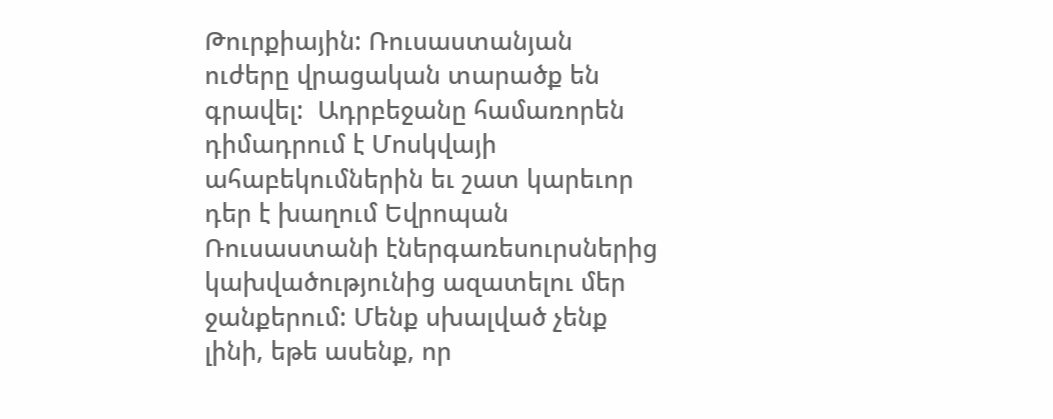Թուրքիային: Ռուսաստանյան ուժերը վրացական տարածք են գրավել:  Ադրբեջանը համառորեն դիմադրում է Մոսկվայի ահաբեկումներին եւ շատ կարեւոր դեր է խաղում Եվրոպան Ռուսաստանի էներգառեսուրսներից կախվածությունից ազատելու մեր ջանքերում: Մենք սխալված չենք լինի, եթե ասենք, որ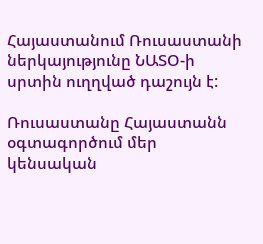Հայաստանում Ռուսաստանի ներկայությունը ՆԱՏՕ-ի սրտին ուղղված դաշույն է:

Ռուսաստանը Հայաստանն օգտագործում մեր կենսական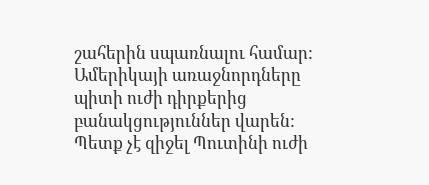շահերին սպառնալու համար: Ամերիկայի առաջնորդները պիտի ուժի դիրքերից բանակցություններ վարեն: Պետք չէ զիջել Պուտինի ուժի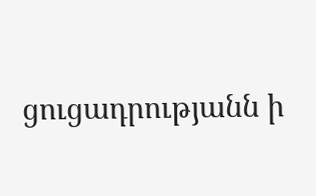ցուցադրությանն ի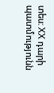տես: XX դարի պատմությունն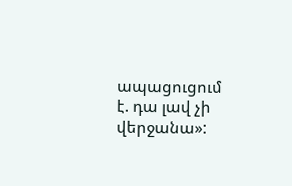ապացուցում է. դա լավ չի վերջանա»: